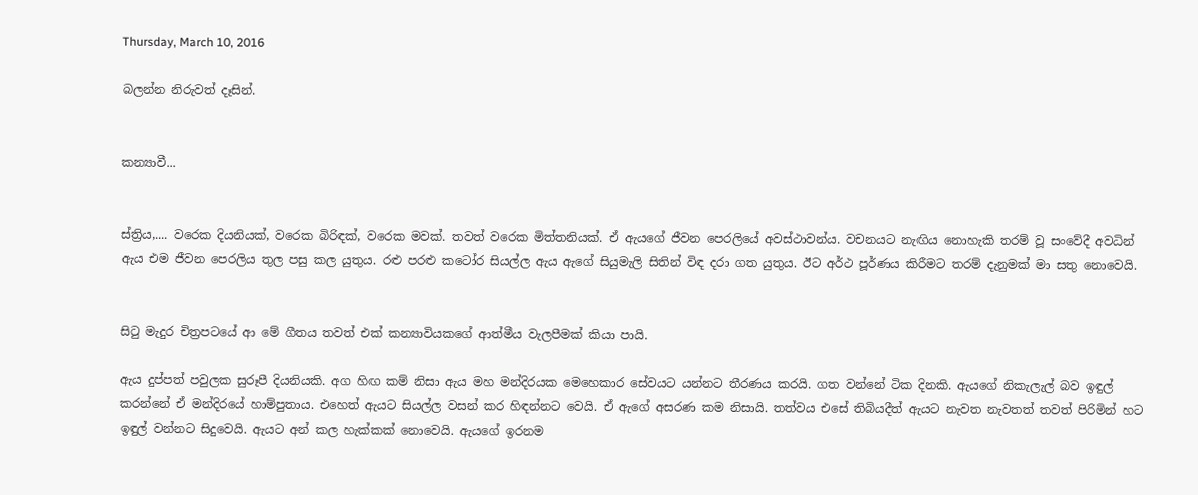Thursday, March 10, 2016

බලන්න නිරුවත් දෑසින්.


කන්‍යාවී...


ස්ත්‍රිය,.... වරෙක දියනියක්, වරෙක බිරිඳක්, වරෙක මවක්. තවත් වරෙක මිත්තනියක්. ඒ ඇයගේ ජීවන පෙරලියේ අවස්ථාවන්ය. වචනයට නැඟිය නොහැකි තරම් වූ සංවේදී අවධින් ඇය එම ජීවන පෙරලිය තුල පසු කල යුතුය. රළු පරළු කටෝර සියල්ල ඇය ඇගේ සියුමැලි සිතින් විඳ දරා ගත යුතුය. ඊට අර්ථ පූර්ණය කිරීමට තරම් දැනුමක් මා සතු නොවෙයි.


සිටු මැදුර චිත්‍රපටයේ ආ මේ ගීතය තවත් එක් කන්‍යාවියකගේ ආත්මීය වැලපීමක් කියා පායි.

ඇය දුප්පත් පවුලක සුරූපී දියනියකි. අග හිඟ කම් නිසා ඇය මහ මන්දිරයක මෙහෙකාර සේවයට යන්නට තීරණය කරයි. ගත වන්නේ ටික දිනකි. ඇයගේ නිකැලැල් බව ඉඳුල් කරන්නේ ඒ මන්දිරයේ හාම්පුතාය. එහෙත් ඇයට සියල්ල වසන් කර හිඳන්නට වෙයි. ඒ ඇගේ අසරණ කම නිසායි. තත්වය එසේ තිබියදීත් ඇයට නැවත නැවතත් තවත් පිරිමින් හට ඉඳුල් වන්නට සිදුවෙයි. ඇයට අන් කල හැක්කක් නොවෙයි. ඇයගේ ඉරනම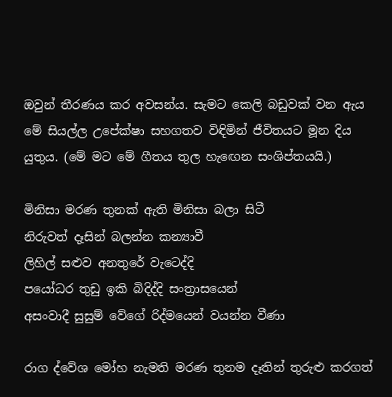ඔවුන් තීරණය කර අවසන්ය. සැමට කෙලි බඩුවක් වන ඇය මේ සියල්ල උපේක්ෂා සහගතව විඳිමින් ජීවිතයට මූන දිය යුතුය. (මේ මට මේ ගීතය තුල හැඟෙන සංශිප්තයයි.)

මිනිසා මරණ තුනක් ඇති මිනිසා බලා සිටී
නිරුවත් දෑසින් බලන්න කන්‍යාවී
ලිහිල් සළුව අනතුරේ වැටෙද්දි
පයෝධර තුඩු ඉකි බිදිද්දි සංත්‍රාසයෙන්
අසංවාදී සුසුම් වේගේ රිද්මයෙන් වයන්න වීණා

රාග ද්වේශ මෝහ නැමති මරණ තුනම දෑතින් තුරුළු කරගත්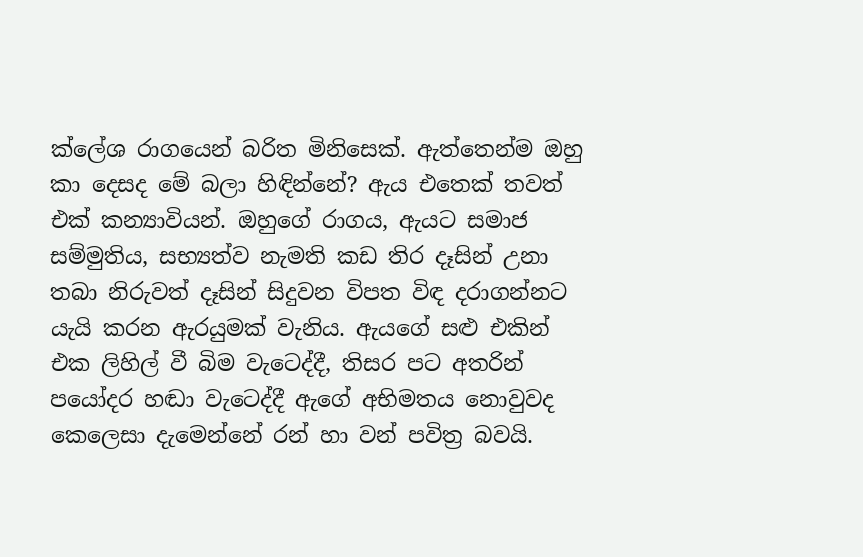ක්ලේශ රාගයෙන් බරිත මිනිසෙක්. ඇත්තෙන්ම ඔහු කා දෙසද මේ බලා හිඳින්නේ? ඇය එතෙක් තවත් එක් කන්‍යාවියන්. ඔහුගේ රාගය, ඇයට සමාජ සම්මුතිය, සභ්‍යත්ව නැමති කඩ තිර දෑසින් උනා තබා නිරුවත් දෑසින් සිදුවන විපත විඳ දරාගන්නට යැයි කරන ඇරයුමක් වැනිය. ඇයගේ සළු එකින් එක ලිහිල් වී බිම වැටෙද්දී, තිසර පට අතරින් පයෝදර හඬා වැටෙද්දී ඇගේ අභිමතය නොවුවද කෙලෙසා දැමෙන්නේ රන් හා වන් පවිත්‍ර බවයි.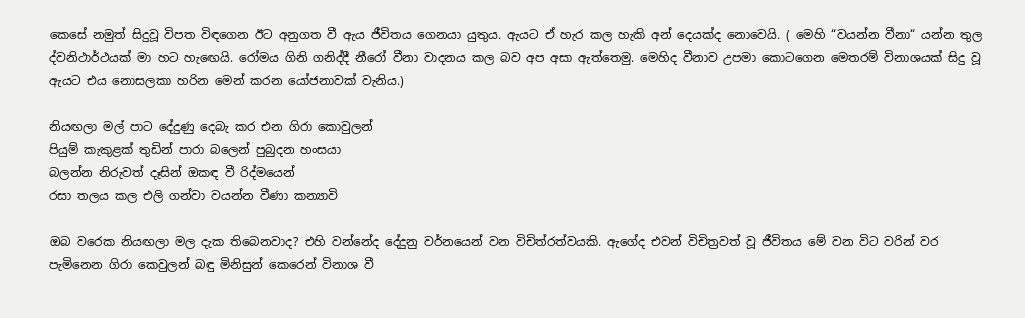කෙසේ නමුත් සිදුවූ විපත විඳගෙන ඊට අනුගත වී ඇය ජීවිතය ගෙනයා යුතුය. ඇයට ඒ හැර කල හැකි අන් දෙයක්ද නොවෙයි. ( මෙහි “වයන්න වීනා“ යන්න තුල ද්වනිථාර්ථයක් මා හට හැඟෙයි. රෝමය ගිනි ගනිද්දී නීරෝ වීනා වාදනය කල බව අප අසා ඇත්තෙමු. මෙහිද වීනාව උපමා කොටගෙන‍ මෙතරම් විනාශයක් සිදු වූ ඇයට එය නොසලකා හරින මෙන් කරන යෝජනාවක් වැනිය.)

නියඟලා මල් පා‍ට දේදුණු දෙබැ කර එන ගිරා කොවුලන්
පියුම් කැකුළක් තුඩින් පාරා බලෙන් පුබුදන හංසයා
බලන්න නිරුවත් දෑසින් ඔකඳ වී රිද්මයෙන්
රසා තලය කල එලි ගන්වා වයන්න වීණා කන්‍යාවි

ඔබ වරෙක නියඟලා මල දැක තිබෙනවාද? එහි වන්නේද දේදුනු වර්නයෙන් වන විචිත්රත්වයකි. ඇගේද එවන් විචිත්‍රවත් වූ ජීවිතය මේ වන විට වරින් වර පැමිනෙන ගිරා කෙවුලන් බඳු මිනිසුන් කෙරෙන් විනාශ වී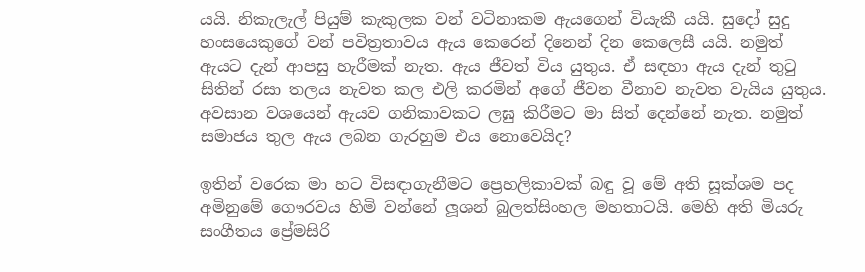යයි. නිකැලැල් පියුම් කැකුලක වන් වටිනාකම ඇයගෙන් වියැකී යයි. සුදෝ සුදු හංසයෙකුගේ වන් පවිත්‍රතාවය ඇය කෙරෙන් දිනෙන් දින කෙලෙසී යයි. නමුත් ඇයට දැන් ආපසු හැරීමක් නැත. ඇය ජීවත් විය යුතුය. ඒ සඳහා ඇය දැන් තුටු සිතින් රසා තලය නැවත කල එලි කරමින් අගේ ජීවන වීනාව නැවත වැයිය යුතුය. අවසාන වශයෙන් ඇයව ගනිකාවකට ලඝු කිරීමට මා සිත් දෙන්නේ නැත. නමුත් සමාජය තුල ඇය ලබන ගැරහුම එය නොවෙයිද?

ඉතින් වරෙක මා හට විසඳාගැනීමට ප්‍රෙහලිකාවක් බඳු වූ මේ අති සූක්ශම පද අමිනුමේ ගෞරවය හිමි වන්නේ ලූශන් බුලත්සිංහල මහතාටයි. මෙහි අති මියරු සංගීතය ප්‍රේමසිරි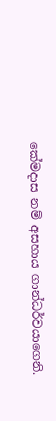කේමදාස නම් අසහාය ගාන්ධර්වයාගෙනි.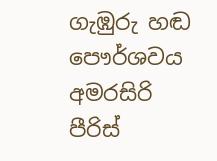ගැඹුරු හඬ පෞර්ශවය අමරසිරි පීරිස්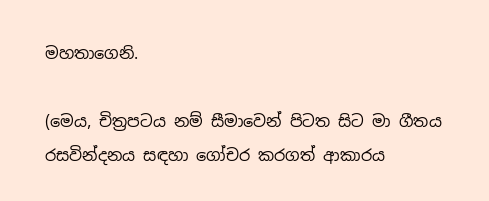මහතාගෙනි.

(මෙය, චිත්‍රපටය නම් සීමාවෙන් පිටත සිට මා ගීතය රසවින්දනය සඳහා ගෝචර කරගත් ආකාරය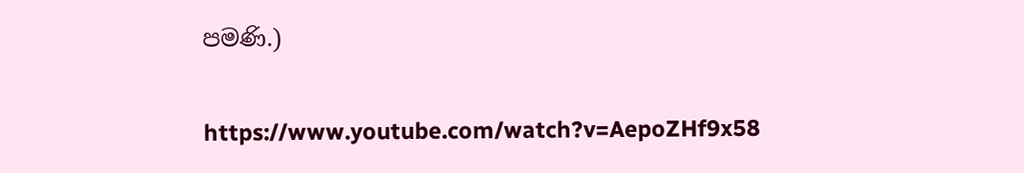පමණි.)

https://www.youtube.com/watch?v=AepoZHf9x58